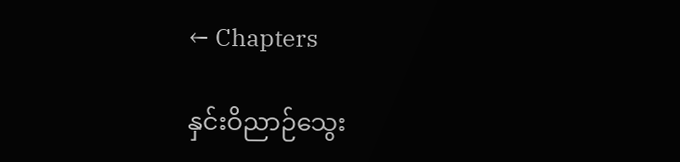← Chapters

နှင်းဝိညာဉ်သွေး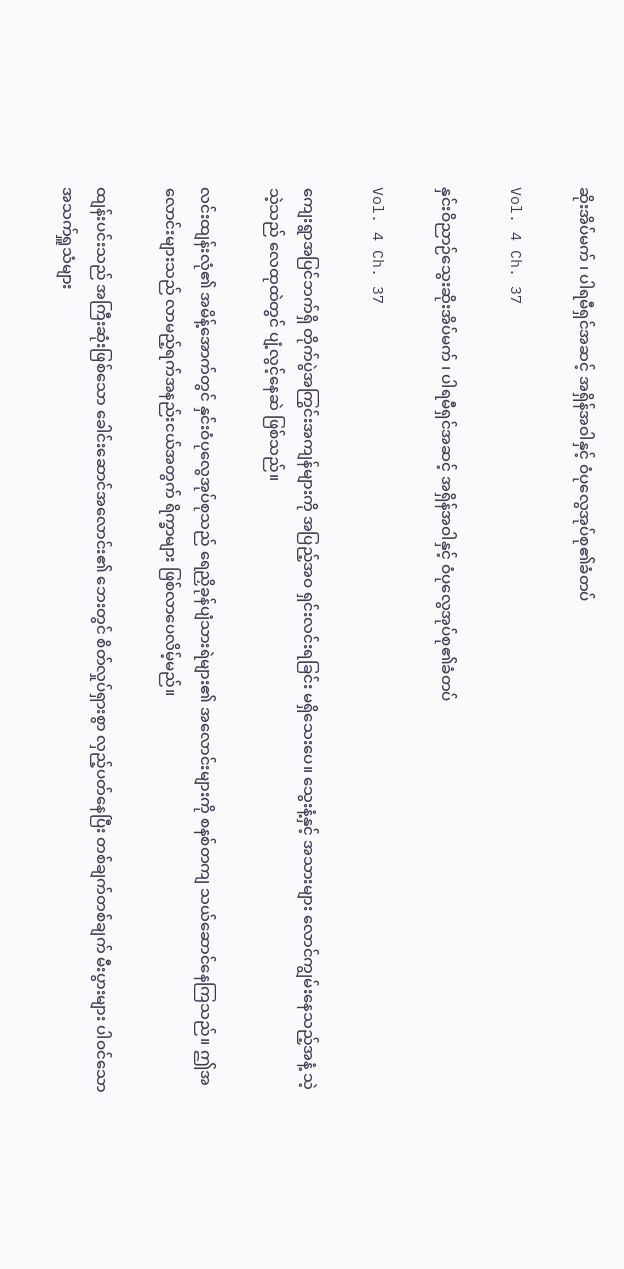ဆိုးအိပ်မက် ၊ ပါရမီရှင်အဆင့် အရှိန်အဝါနှင့် ဝံပုလွေအုပ်စု၏ခံတပ်

Vol. 4 Ch. 37

နှင်းဝိညာဉ်သွေးဆိုးအိပ်မက် ၊ ပါရမီရှင်အဆင့် အရှိန်အဝါနှင့် ဝံပုလွေအုပ်စု၏ခံတပ်

Vol. 4 Ch. 37

ကျေးရွာအပြင်ဘက်ရှိ တိုက်ပွဲအကြွင်းအကျန်များကို အပြည့်အဝ ရှင်းလင်းရခြင်း မရှိသေးပေ။ သွေးနံ့နှင့် အသားများ လောင်ကျွမ်းနေသည့်အနံ့ သဲ့သဲ့သည် လေထုထဲတွင် ပျံ့လွင့်နေဆဲ ဖြစ်သည်။

လင်းထျန်းလုံ၏ အမိန့်အောက်တွင် နှင်းဝံပုလွေအုပ်စုသည် ရေညှိခုန်ပျံသားရဲများ၏ အလောင်းများကို စနစ်တကျ သယ်ဆောင်နေကြသည်။ ဤအလောင်းများသည် လာမည့်ရက်အနည်းငယ်အတွက် ရိက္ခာများ ဖြစ်လာပေလိမ့်မည်။

ထျန်းပင်းသည် အကြီးဆုံးဖြစ်သော ခေါင်းဆောင်အလောင်း၏ ဘေးတွင် စိတ်လှုပ်ရှားစွာ လှည့်ပတ်နေပြီး တစ်ချက်တစ်ချက် မီးပွားများ ပါဝင်သော အသက်ရှူသံများ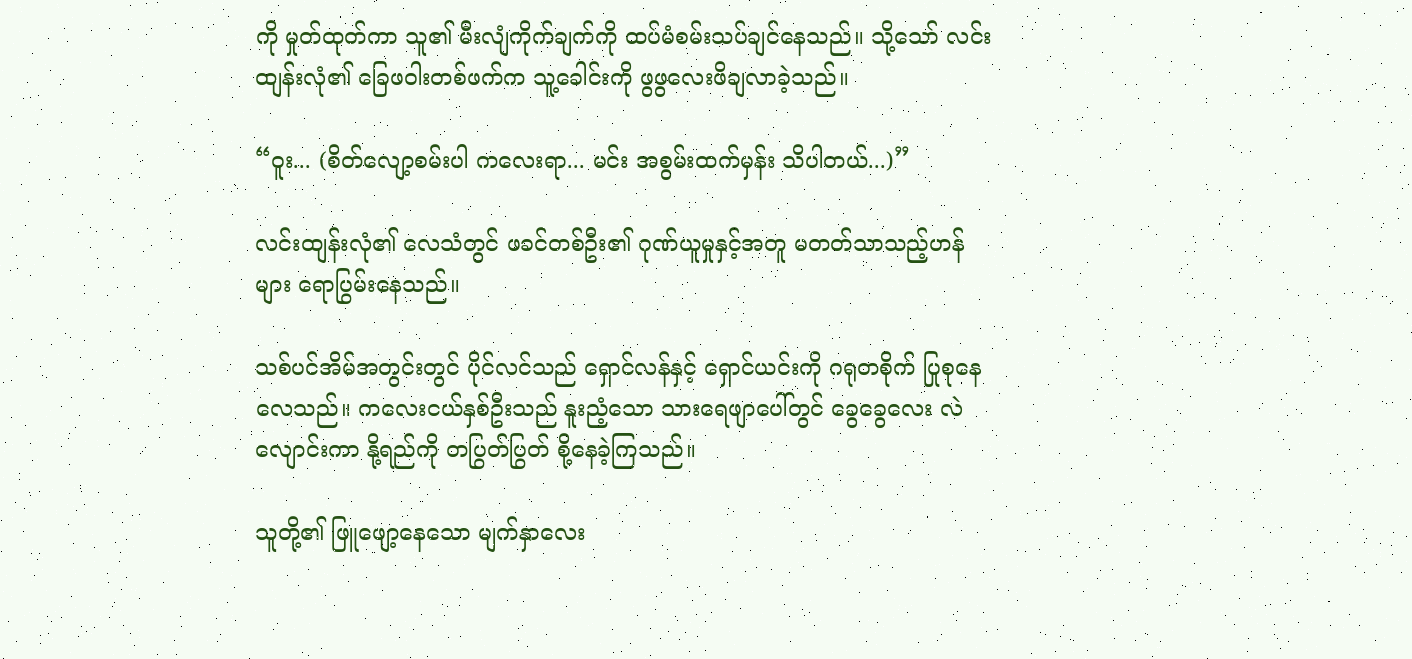ကို မှုတ်ထုတ်ကာ သူ၏ မီးလျံကိုက်ချက်ကို ထပ်မံစမ်းသပ်ချင်နေသည်။ သို့သော် လင်းထျန်းလုံ၏ ခြေဖဝါးတစ်ဖက်က သူ့ခေါင်းကို ဖွဖွလေးဖိချလာခဲ့သည်။

“ဝူး... (စိတ်လျော့စမ်းပါ ကလေးရာ... မင်း အစွမ်းထက်မှန်း သိပါတယ်...)”

လင်းထျန်းလုံ၏ လေသံတွင် ဖခင်တစ်ဦး၏ ဂုဏ်ယူမှုနှင့်အတူ မတတ်သာသည့်ဟန်များ ရောပြွမ်းနေသည်။

သစ်ပင်အိမ်အတွင်းတွင် ပိုင်လင်သည် ရှောင်လန်နှင့် ရှောင်ယင်းကို ဂရုတစိုက် ပြုစုနေလေသည်။ ကလေးငယ်နှစ်ဦးသည် နူးညံ့သော သားရေဖျာပေါ်တွင် ခွေခွေလေး လဲလျောင်းကာ နို့ရည်ကို တပြွတ်ပြွတ် စို့နေခဲ့ကြသည်။

သူတို့၏ ဖြူဖျော့နေသော မျက်နှာလေး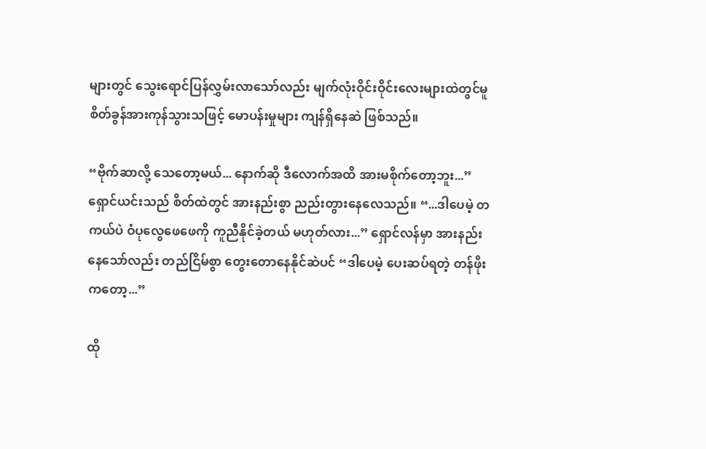များတွင် သွေးရောင်ပြန်လွှမ်းလာသော်လည်း မျက်လုံးဝိုင်းဝိုင်းလေးများထဲတွင်မူ စိတ်ခွန်အားကုန်သွားသဖြင့် မောပန်းမှုများ ကျန်ရှိနေဆဲ ဖြစ်သည်။

“ဗိုက်ဆာလို့ သေတော့မယ်... နောက်ဆို ဒီလောက်အထိ အားမစိုက်တော့ဘူး...” ရှောင်ယင်းသည် စိတ်ထဲတွင် အားနည်းစွာ ညည်းတွားနေလေသည်။ “...ဒါပေမဲ့ တကယ်ပဲ ဝံပုလွေဖေဖေကို ကူညီနိုင်ခဲ့တယ် မဟုတ်လား...” ရှောင်လန်မှာ အားနည်းနေသော်လည်း တည်ငြိမ်စွာ တွေးတောနေနိုင်‌ဆဲပင် “ဒါပေမဲ့ ပေးဆပ်ရတဲ့ တန်ဖိုးကတော့...”

ထို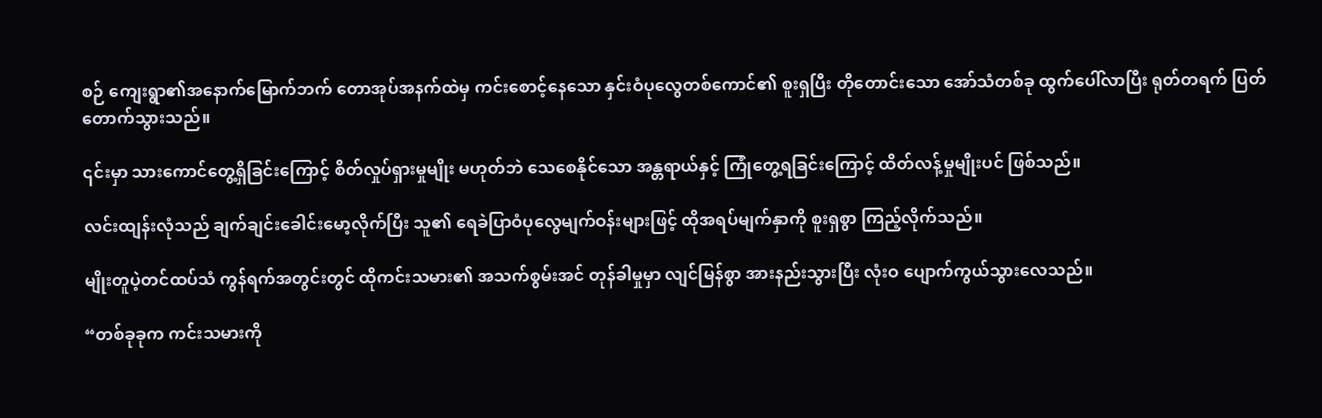စဉ် ကျေးရွာ၏အနောက်မြောက်ဘက် တောအုပ်အနက်ထဲမှ ကင်းစောင့်နေသော နှင်းဝံပုလွေတစ်ကောင်၏ စူးရှပြီး တိုတောင်းသော အော်သံတစ်ခု ထွက်ပေါ်လာပြီး ရုတ်တရက် ပြတ်တောက်သွားသည်။

၎င်းမှာ သားကောင်တွေ့ရှိခြင်းကြောင့် စိတ်လှုပ်ရှားမှုမျိုး မဟုတ်ဘဲ သေစေနိုင်သော အန္တရာယ်နှင့် ကြုံတွေ့ရခြင်းကြောင့် ထိတ်လန့်မှုမျိုးပင် ဖြစ်သည်။

လင်းထျန်းလုံသည် ချက်ချင်းခေါင်းမော့လိုက်ပြီး သူ၏ ရေခဲပြာဝံပုလွေမျက်ဝန်းများဖြင့် ထိုအရပ်မျက်နှာကို စူးရှစွာ ကြည့်လိုက်သည်။

မျိုးတူပဲ့တင်ထပ်သံ ကွန်ရက်အတွင်းတွင် ထိုကင်းသမား၏ အသက်စွမ်းအင် တုန်ခါမှုမှာ လျင်မြန်စွာ အားနည်းသွားပြီး လုံးဝ ပျောက်ကွယ်သွားလေသည်။

“တစ်ခုခုက ကင်းသမားကို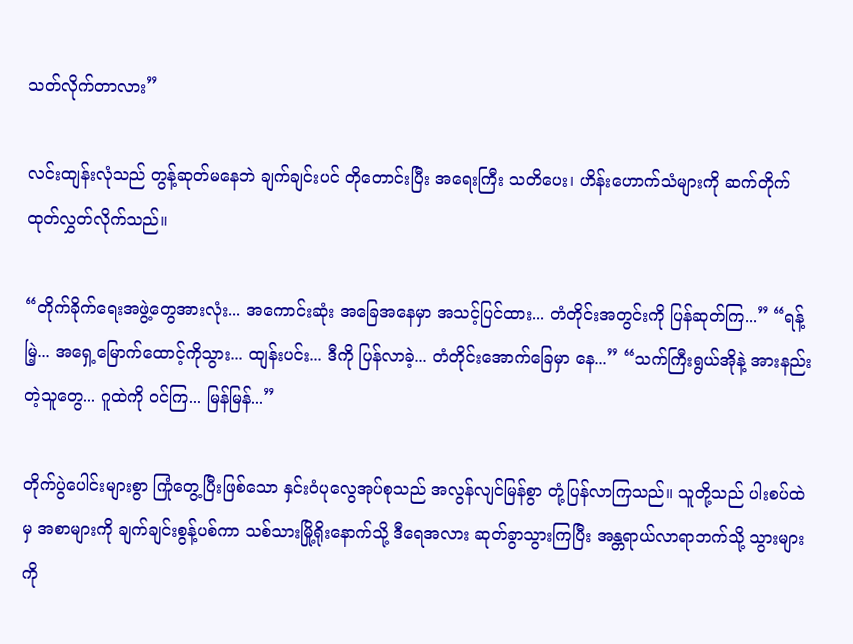သတ်လိုက်တာလား”

လင်းထျန်းလုံသည် တွန့်ဆုတ်မနေဘဲ ချက်ချင်းပင် တိုတောင်းပြီး အရေးကြီး သတိပေး၊ ဟိန်းဟောက်သံများကို ဆက်တိုက် ထုတ်လွှတ်လိုက်သည်။

“တိုက်ခိုက်ရေးအဖွဲ့တွေအားလုံး... အကောင်းဆုံး အခြေအနေမှာ အသင့်ပြင်ထား... တံတိုင်းအတွင်းကို ပြန်ဆုတ်ကြ...” “ရန့်မြဲ့... အရှေ့မြောက်ထောင့်ကိုသွား... ထျန်းပင်း... ဒီကို ပြန်လာခဲ့... တံတိုင်းအောက်ခြေမှာ နေ...” “သက်ကြီးရွယ်အိုနဲ့ အားနည်းတဲ့သူတွေ... ဂူထဲကို ဝင်ကြ... မြန်မြန်...”

တိုက်ပွဲပေါင်းများစွာ ကြုံတွေ့ပြီးဖြစ်သော နှင်းဝံပုလွေအုပ်စုသည် အလွန်လျင်မြန်စွာ တုံ့ပြန်လာကြသည်။ သူတို့သည် ပါးစပ်ထဲမှ အစာများကို ချက်ချင်းစွန့်ပစ်ကာ သစ်သားမြို့ရိုးနောက်သို့ ဒီရေအလား ဆုတ်ခွာသွားကြပြီး အန္တရာယ်လာရာဘက်သို့ သွားများကို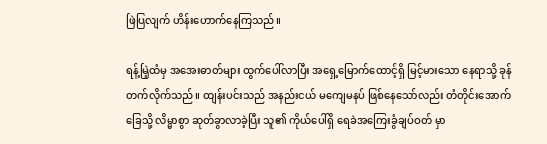ဖြဲပြလျက် ဟိန်းဟောက်နေကြသည်။

ရန့်မြဲ့ထံမှ အအေးဓာတ်များ ထွက်ပေါ်လာပြီး အရှေ့မြောက်ထောင့်ရှိ မြင့်မားသော နေရာသို့ ခုန်တက်လိုက်သည်။ ထျန်းပင်းသည် အနည်းငယ် မကျေမနပ် ဖြစ်နေသော်လည်း တံတိုင်းအောက်ခြေသို့ လိမ္မာစွာ ဆုတ်ခွာလာခဲ့ပြီး သူ၏ ကိုယ်ပေါ်ရှိ ရေခဲအကြေးခွံချပ်ဝတ် မှာ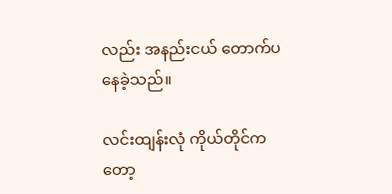လည်း အနည်းငယ် တောက်ပနေခဲ့သည်။

လင်းထျန်းလုံ ကိုယ်တိုင်ကတော့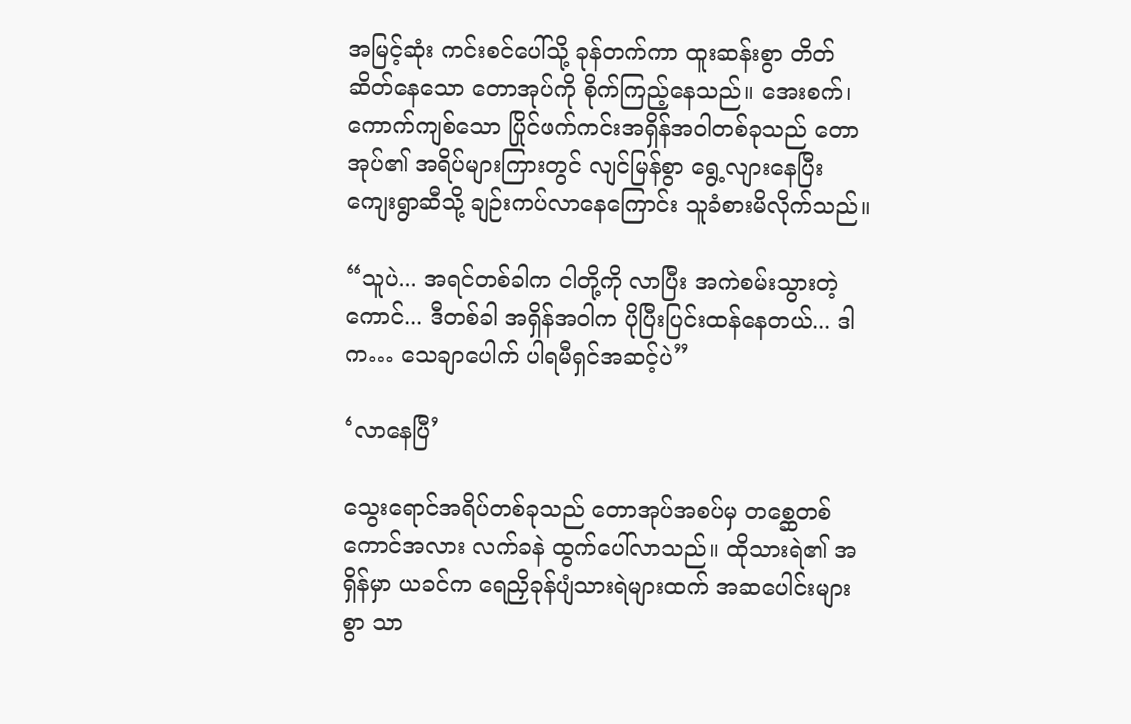အမြင့်ဆုံး ကင်းစင်ပေါ်သို့ ခုန်တက်ကာ ထူးဆန်းစွာ တိတ်ဆိတ်နေသော တောအုပ်ကို စိုက်ကြည့်နေသည်။ အေးစက်၊ကောက်ကျစ်သော ပြိုင်ဖက်ကင်းအရှိန်အဝါတစ်ခုသည် တောအုပ်၏ အရိပ်များကြားတွင် လျင်မြန်စွာ ရွေ့လျားနေပြီး ကျေးရွာဆီသို့ ချဉ်းကပ်လာနေကြောင်း သူခံစားမိလိုက်သည်။

“သူပဲ... အရင်တစ်ခါက ငါတို့ကို လာပြီး အကဲစမ်းသွားတဲ့ကောင်... ဒီတစ်ခါ အရှိန်အဝါက ပိုပြီးပြင်းထန်နေတယ်... ဒါက… သေချာပေါက် ပါရမီရှင်အဆင့်ပဲ”

‘လာနေပြီ’

သွေးရောင်အရိပ်တစ်ခုသည် တောအုပ်အစပ်မှ တစ္ဆေတစ်ကောင်အလား လက်ခနဲ ထွက်ပေါ်လာသည်။ ထိုသားရဲ၏ အရှိန်မှာ ယခင်က ရေညှိခုန်ပျံသားရဲများထက် အဆပေါင်းများစွာ သာ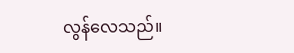လွန်လေသည်။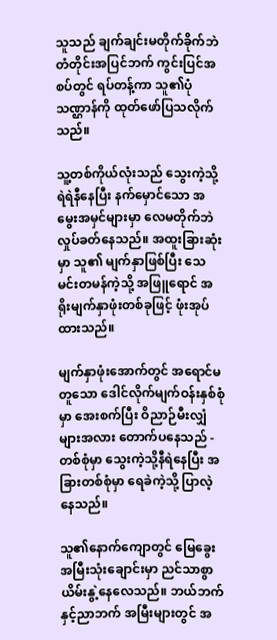သူသည် ချက်ချင်းမတိုက်ခိုက်ဘဲ တံတိုင်းအပြင်ဘက် ကွင်းပြင်အစပ်တွင် ရပ်တန့်ကာ သူ၏ပုံသဏ္ဌာန်ကို ထုတ်ဖော်ပြသလိုက်သည်။

သူ့တစ်ကိုယ်လုံးသည် သွေးကဲ့သို့ရဲရဲနီနေပြီး နက်မှောင်သော အမွေးအမှင်များမှာ လေမတိုက်ဘဲ လှုပ်ခတ်နေသည်။ အထူးခြားဆုံးမှာ သူ၏ မျက်နှာဖြစ်ပြီး သေမင်းတမန်ကဲ့သို့ အဖြူရောင် အရိုးမျက်နှာဖုံးတစ်ခုဖြင့် ဖုံးအုပ်ထားသည်။

မျက်နှာဖုံးအောက်တွင် အရောင်မတူသော ဒေါင်လိုက်မျက်ဝန်းနှစ်စုံမှာ အေးစက်ပြီး ဝိညာဉ်မီးလျှံများအလား တောက်ပနေသည် - တစ်စုံမှာ သွေးကဲ့သို့နီရဲနေပြီး အခြားတစ်စုံမှာ ရေခဲကဲ့သို့ ပြာလဲ့နေသည်။

သူ၏နောက်ကျောတွင် မြေခွေးအမြီးသုံးချောင်းမှာ ညင်သာစွာ ယိမ်းနွဲ့နေလေသည်။ ဘယ်ဘက်နှင့်ညာဘက် အမြီးများတွင် အ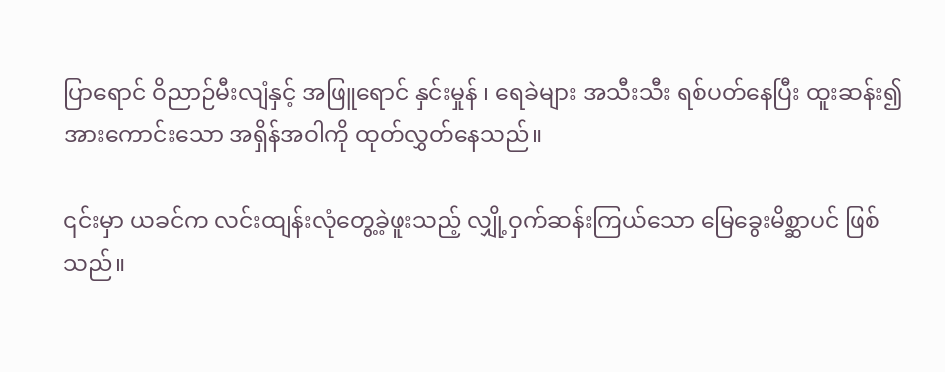ပြာရောင် ဝိညာဉ်မီးလျံနှင့် အဖြူရောင် နှင်းမှုန် ၊ ရေခဲများ အသီးသီး ရစ်ပတ်နေပြီး ထူးဆန်း၍ အားကောင်းသော အရှိန်အဝါကို ထုတ်လွှတ်နေသည်။

၎င်းမှာ ယခင်က လင်းထျန်းလုံတွေ့ခဲ့ဖူးသည့် လျှို့ဝှက်ဆန်းကြယ်သော မြေခွေးမိစ္ဆာပင် ဖြစ်သည်။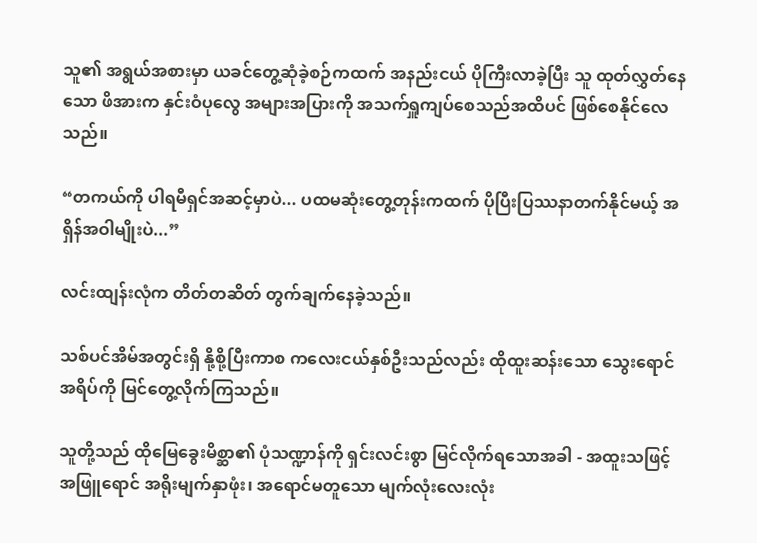သူ၏ အရွယ်အစားမှာ ယခင်တွေ့ဆုံခဲ့စဉ်ကထက် အနည်းငယ် ပိုကြီးလာခဲ့ပြီး သူ ထုတ်လွှတ်နေသော ဖိအားက နှင်းဝံပုလွေ အများအပြားကို အသက်ရှူကျပ်စေသည်အထိပင် ဖြစ်စေနိုင်လေသည်။

“တကယ်ကို ပါရမီရှင်အဆင့်မှာပဲ... ပထမဆုံးတွေ့တုန်းကထက် ပိုပြီးပြဿနာတက်နိုင်မယ့် အရှိန်အဝါမျိုးပဲ...”

လင်းထျန်းလုံက တိတ်တဆိတ် တွက်ချက်နေခဲ့သည်။

သစ်ပင်အိမ်အတွင်းရှိ နို့စို့ပြီးကာစ ကလေးငယ်နှစ်ဦးသည်လည်း ထိုထူးဆန်းသော သွေးရောင်အရိပ်ကို မြင်တွေ့လိုက်ကြသည်။

သူတို့သည် ထိုမြေခွေးမိစ္ဆာ၏ ပုံသဏ္ဍာန်ကို ရှင်းလင်းစွာ မြင်လိုက်ရသောအခါ - အထူးသဖြင့် အဖြူရောင် အရိုးမျက်နှာဖုံး၊ အရောင်မတူသော မျက်လုံးလေးလုံး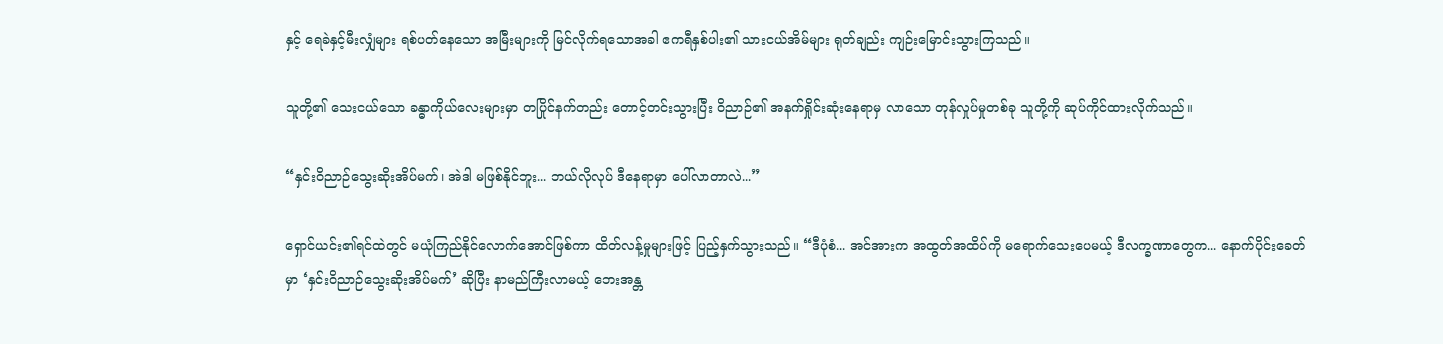နှင့် ရေခဲနှင့်မီးလျှံများ ရစ်ပတ်နေသော အမြီးများကို မြင်လိုက်ရသောအခါ ဧကရီနှစ်ပါး၏ သားငယ်အိမ်များ ရုတ်ချည်း ကျဉ်းမြောင်းသွားကြသည်။

သူတို့၏ သေးငယ်သော ခန္ဓာကိုယ်လေးများမှာ တပြိုင်နက်တည်း တောင့်တင်းသွားပြီး ဝိညာဉ်၏ အနက်ရှိုင်းဆုံးနေရာမှ လာသော တုန်လှုပ်မှုတစ်ခု သူတို့ကို ဆုပ်ကိုင်ထားလိုက်သည်။

“နှင်းဝိညာဉ်သွေးဆိုးအိပ်မက်၊ အဲဒါ မဖြစ်နိုင်ဘူး... ဘယ်လိုလုပ် ဒီနေရာမှာ ပေါ်လာတာလဲ...”

ရှောင်ယင်း၏ရင်ထဲတွင် မယုံကြည်နိုင်လောက်အောင်ဖြစ်ကာ ထိတ်လန့်မှုများဖြင့် ပြည့်နှက်သွားသည်။ “ဒီပုံစံ... အင်အားက အထွတ်အထိပ်ကို မရောက်သေးပေမယ့် ဒီလက္ခဏာတွေက... နောက်ပိုင်းခေတ်မှာ ‘နှင်းဝိညာဉ်သွေးဆိုးအိပ်မက်’ ဆိုပြီး နာမည်ကြီးလာမယ့် ဘေးအန္တ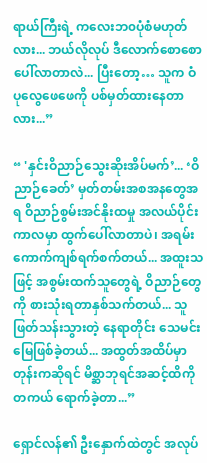ရာယ်ကြီးရဲ့ ကလေးဘ၀ပုံစံမဟုတ်လား... ဘယ်လိုလုပ် ဒီလောက်စောစော ပေါ်လာတာလဲ... ပြီးတော့… သူက ဝံပုလွေဖေဖေကို ပစ်မှတ်ထားနေတာလား...”

“ 'နှင်းဝိညာဉ်သွေးဆိုးအိပ်မက်’... ‘ဝိညာဉ်ခေတ်’ မှတ်တမ်းအစအနတွေအရ ဝိညာဉ်စွမ်းအင်နိုးထမှု အလယ်ပိုင်းကာလမှာ ထွက်ပေါ်လာတာပဲ၊ အရမ်းကောက်ကျစ်ရက်စက်တယ်... အထူးသဖြင့် အစွမ်းထက်သူတွေရဲ့ ဝိညာဉ်တွေကို စားသုံးရတာနှစ်သက်တယ်... သူဖြတ်သန်းသွားတဲ့ နေရာတိုင်း သေမင်းမြေဖြစ်ခဲ့တယ်... အထွတ်အထိပ်မှာတုန်းကဆိုရင် မိစ္ဆာဘုရင်အဆင့်ထိကို တကယ် ရောက်ခဲ့တာ...”

ရှောင်လန်၏ ဦးနှောက်ထဲတွင် အလုပ်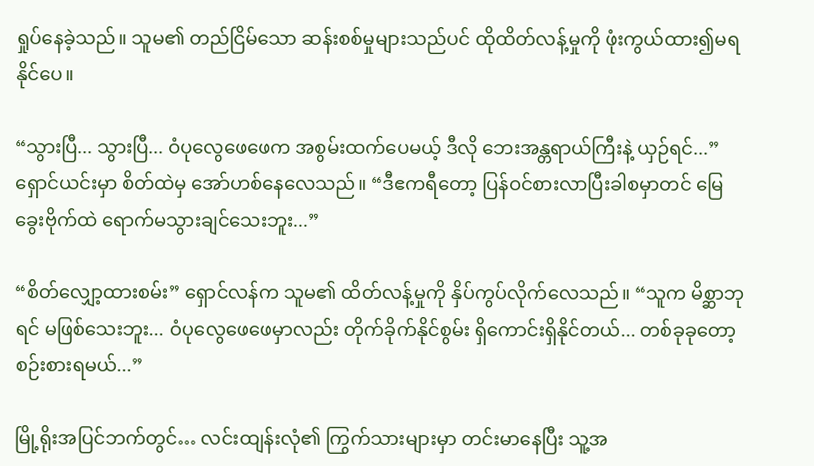ရှုပ်နေခဲ့သည်။ သူမ၏ တည်ငြိမ်သော ဆန်းစစ်မှုများသည်ပင် ထိုထိတ်လန့်မှုကို ဖုံးကွယ်ထား၍မရနိုင်ပေ။

“သွားပြီ... သွားပြီ... ဝံပုလွေဖေဖေက အစွမ်းထက်ပေမယ့် ဒီလို ဘေးအန္တရာယ်ကြီးနဲ့ ယှဉ်ရင်...” ရှောင်ယင်းမှာ စိတ်ထဲမှ အော်ဟစ်နေလေသည်။ “ဒီဧကရီတော့ ပြန်ဝင်စားလာပြီးခါစမှာတင် မြေခွေးဗိုက်ထဲ ရောက်မသွားချင်သေးဘူး...”

“စိတ်လျှော့ထားစမ်း” ရှောင်လန်က သူမ၏ ထိတ်လန့်မှုကို နှိပ်ကွပ်လိုက်လေသည်။ “သူက မိစ္ဆာဘုရင် မဖြစ်သေးဘူး... ဝံပုလွေဖေဖေမှာလည်း တိုက်ခိုက်နိုင်စွမ်း ရှိကောင်းရှိနိုင်တယ်... တစ်ခုခုတော့ စဉ်းစားရမယ်...”

မြို့ရိုးအပြင်ဘက်တွင်… လင်းထျန်းလုံ၏ ကြွက်သားများမှာ တင်းမာနေပြီး သူ့အ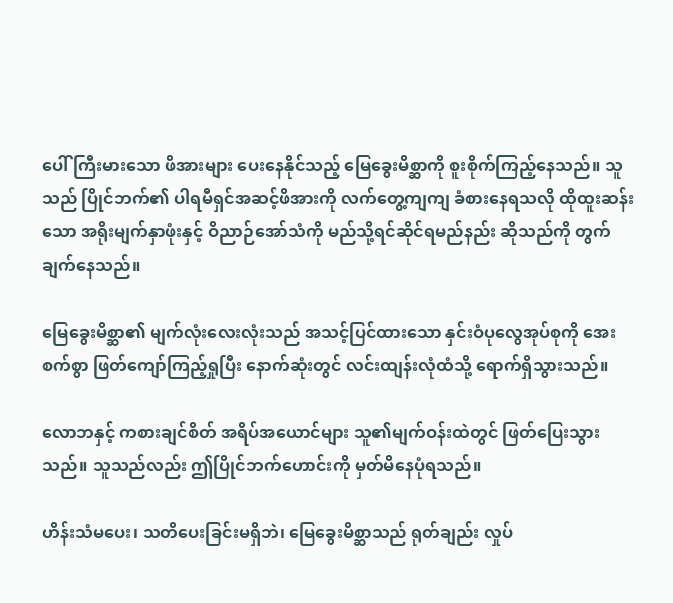ပေါ် ကြီးမားသော ဖိအားများ ပေးနေနိုင်သည့် မြေခွေးမိစ္ဆာကို စူးစိုက်ကြည့်နေသည်။ သူသည် ပြိုင်ဘက်၏ ပါရမီရှင်အဆင့်ဖိအားကို လက်တွေ့ကျကျ ခံစားနေရသလို ထိုထူးဆန်းသော အရိုးမျက်နှာဖုံးနှင့် ဝိညာဉ်အော်သံကို မည်သို့ရင်ဆိုင်ရမည်နည်း ဆိုသည်ကို တွက်ချက်နေသည်။

မြေခွေးမိစ္ဆာ၏ မျက်လုံးလေးလုံးသည် အသင့်ပြင်ထားသော နှင်းဝံပုလွေအုပ်စုကို အေးစက်စွာ ဖြတ်ကျော်ကြည့်ရှုပြီး နောက်ဆုံးတွင် လင်းထျန်းလုံထံသို့ ရောက်ရှိသွားသည်။

လောဘနှင့် ကစားချင်စိတ် အရိပ်အယောင်များ သူ၏မျက်ဝန်းထဲတွင် ဖြတ်ပြေးသွားသည်။ သူသည်လည်း ဤပြိုင်ဘက်ဟောင်းကို မှတ်မိနေပုံရသည်။

ဟိန်းသံမပေး၊ သတိပေးခြင်းမရှိဘဲ၊ မြေခွေးမိစ္ဆာသည် ရုတ်ချည်း လှုပ်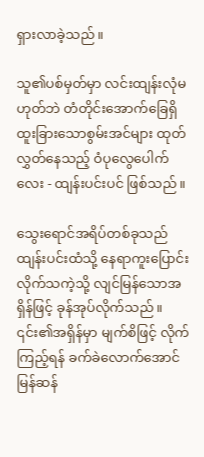ရှားလာခဲ့သည်။

သူ၏ပစ်မှတ်မှာ လင်းထျန်းလုံမဟုတ်ဘဲ တံတိုင်းအောက်ခြေရှိ ထူးခြားသောစွမ်းအင်များ ထုတ်လွှတ်နေသည့် ဝံပုလွေပေါက်လေး - ထျန်းပင်းပင် ဖြစ်သည်။

သွေးရောင်အရိပ်တစ်ခုသည် ထျန်းပင်းထံသို့ နေရာကူးပြောင်းလိုက်သကဲ့သို့ လျင်မြန်သောအရှိန်ဖြင့် ခုန်အုပ်လိုက်သည်။ ၎င်း၏အရှိန်မှာ မျက်စိဖြင့် လိုက်ကြည့်ရန် ခက်ခဲလောက်အောင် မြန်ဆန်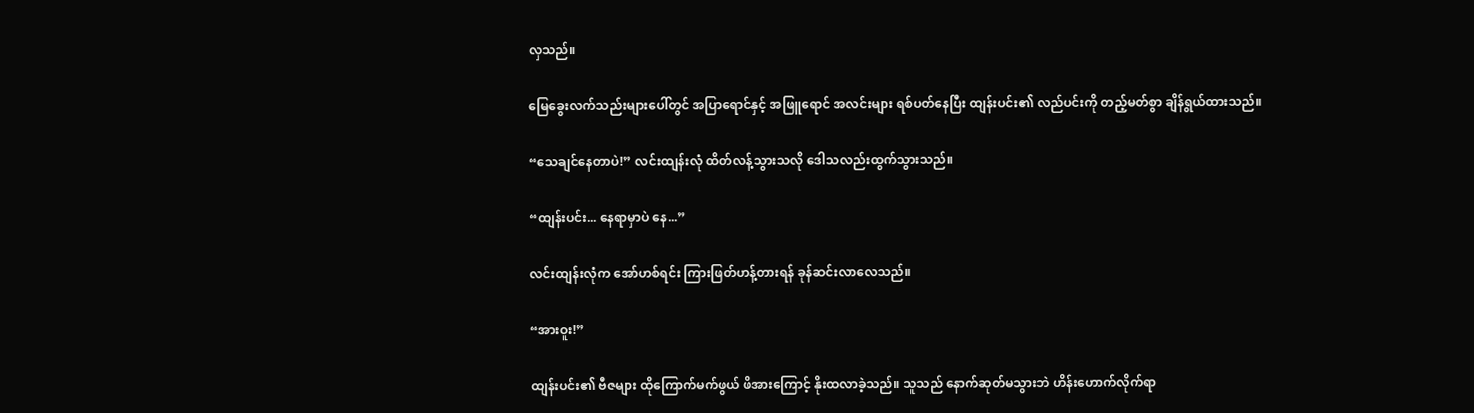လှသည်။

မြေခွေးလက်သည်းများပေါ်တွင် အပြာရောင်နှင့် အဖြူရောင် အလင်းများ ရစ်ပတ်နေပြီး ထျန်းပင်း၏ လည်ပင်းကို တည့်မတ်စွာ ချိန်ရွယ်ထားသည်။

“သေချင်နေတာပဲ!” လင်းထျန်းလုံ ထိတ်လန့်သွားသလို ဒေါသလည်းထွက်သွားသည်။

“ထျန်းပင်း... နေရာမှာပဲ နေ...”

လင်းထျန်းလုံက အော်ဟစ်ရင်း ကြားဖြတ်ဟန့်တားရန် ခုန်ဆင်းလာလေသည်။

“အားဝူး!”

ထျန်းပင်း၏ ဗီဇများ ထိုကြောက်မက်ဖွယ် ဖိအားကြောင့် နိုးထလာခဲ့သည်။ သူသည် နောက်ဆုတ်မသွားဘဲ ဟိန်းဟောက်လိုက်ရာ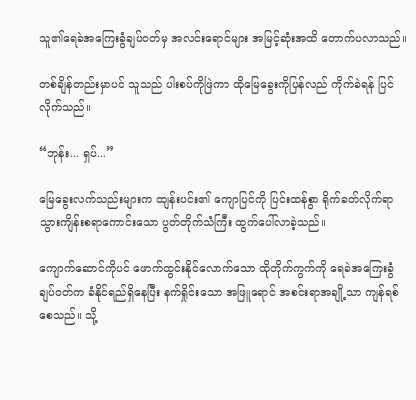သူ၏ရေခဲအကြေးခွံချပ်ဝတ်မှ အလင်းရောင်များ အမြင့်ဆုံးအထိ တောက်ပလာသည်။

တစ်ချိန်တည်းမှာပင် သူသည် ပါးစပ်ကိုဖြဲကာ ထိုမြေခွေးကိုပြန်လည် ကိုက်ခဲရန် ပြင်လိုက်သည်။

“ဘုန်း... ရှပ်...”

မြေခွေးလက်သည်းများက ထျန်းပင်း၏ ကျောပြင်ကို ပြင်းထန်စွာ ရိုက်ခတ်လိုက်ရာ သွားကျိန်းစရာကောင်းသော ပွတ်တိုက်သံကြီး ထွက်ပေါ်လာခဲ့သည်။

ကျောက်ဆောင်ကိုပင် ဖောက်ထွင်းနိုင်လောက်သော ထိုတိုက်ကွက်ကို ရေခဲအကြေးခွံချပ်ဝတ်က ခံနိုင်ရည်ရှိနေပြီး နက်ရှိုင်းသော အဖြူရောင် အစင်းရာအချို့သာ ကျန်ရစ်စေသည်။ သို့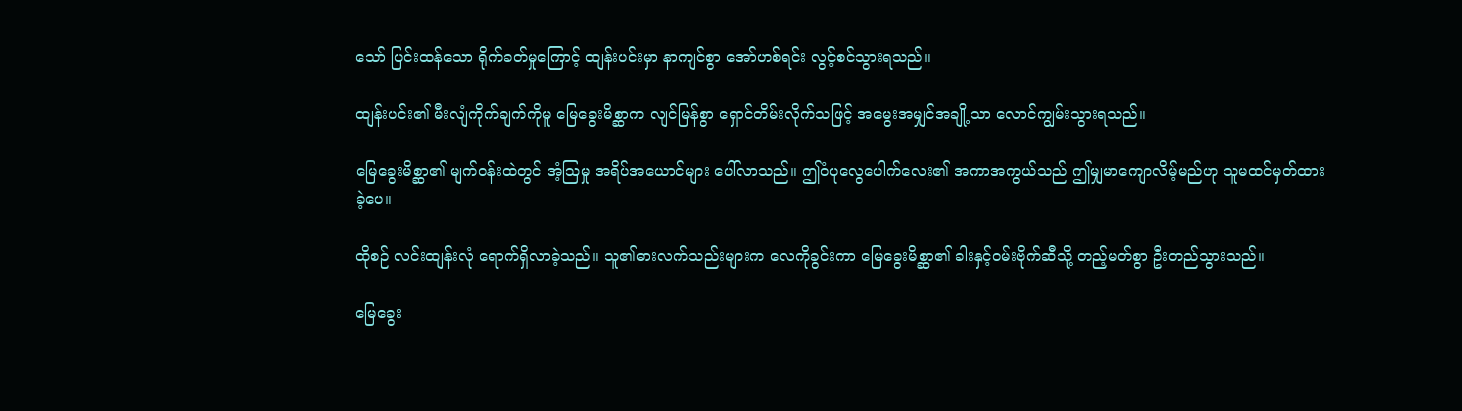သော် ပြင်းထန်သော ရိုက်ခတ်မှုကြောင့် ထျန်းပင်းမှာ နာကျင်စွာ အော်ဟစ်ရင်း လွင့်စင်သွားရသည်။

ထျန်းပင်း၏ မီးလျံကိုက်ချက်ကိုမူ မြေခွေးမိစ္ဆာက လျင်မြန်စွာ ရှောင်တိမ်းလိုက်သဖြင့် အမွေးအမျှင်အချို့သာ လောင်ကျွမ်းသွားရသည်။

မြေခွေးမိစ္ဆာ၏ မျက်ဝန်းထဲတွင် အံ့ဩမှု အရိပ်အယောင်များ ပေါ်လာသည်။ ဤဝံပုလွေပေါက်လေး၏ အကာအကွယ်သည် ဤမျှမာကျောလိမ့်မည်ဟု သူမထင်မှတ်ထားခဲ့ပေ။

ထိုစဉ် လင်းထျန်းလုံ ရောက်ရှိလာခဲ့သည်။ သူ၏ဓားလက်သည်းများက လေကိုခွင်းကာ မြေခွေးမိစ္ဆာ၏ ခါးနှင့်ဝမ်းဗိုက်ဆီသို့ တည့်မတ်စွာ ဦးတည်သွားသည်။

မြေခွေး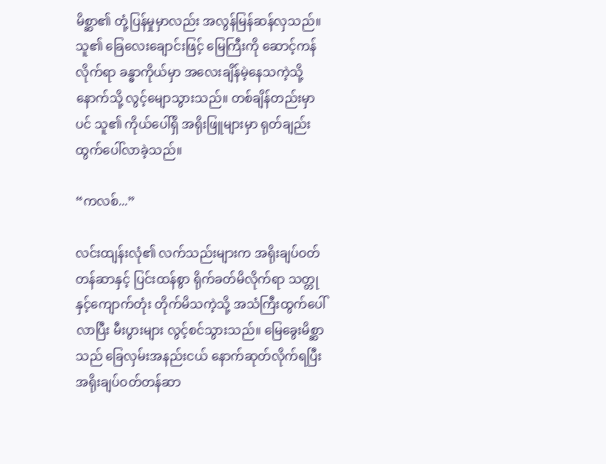မိစ္ဆာ၏ တုံ့ပြန်မှုမှာလည်း အလွန်မြန်ဆန်လှသည်။ သူ၏ ခြေလေးချောင်းဖြင့် မြေကြီးကို ဆောင့်ကန်လိုက်ရာ ခန္ဓာကိုယ်မှာ အလေးချိန်မဲ့နေသကဲ့သို့ နောက်သို့ လွင့်မျောသွားသည်။ တစ်ချိန်တည်းမှာပင် သူ၏ ကိုယ်ပေါ်ရှိ အရိုးဖြူများမှာ ရုတ်ချည်း ထွက်ပေါ်လာခဲ့သည်။

“ကလစ်...”

လင်းထျန်းလုံ၏ လက်သည်းများက အရိုးချပ်ဝတ်တန်ဆာနှင့် ပြင်းထန်စွာ ရိုက်ခတ်မိလိုက်ရာ သတ္တုနှင့်ကျောက်တုံး တိုက်မိသကဲ့သို့ အသံကြီးထွက်ပေါ်လာပြီး မီးပွားများ လွင့်စင်သွားသည်။ မြေခွေးမိစ္ဆာသည် ခြေလှမ်းအနည်းငယ် နောက်ဆုတ်လိုက်ရပြီး အရိုးချပ်ဝတ်တန်ဆာ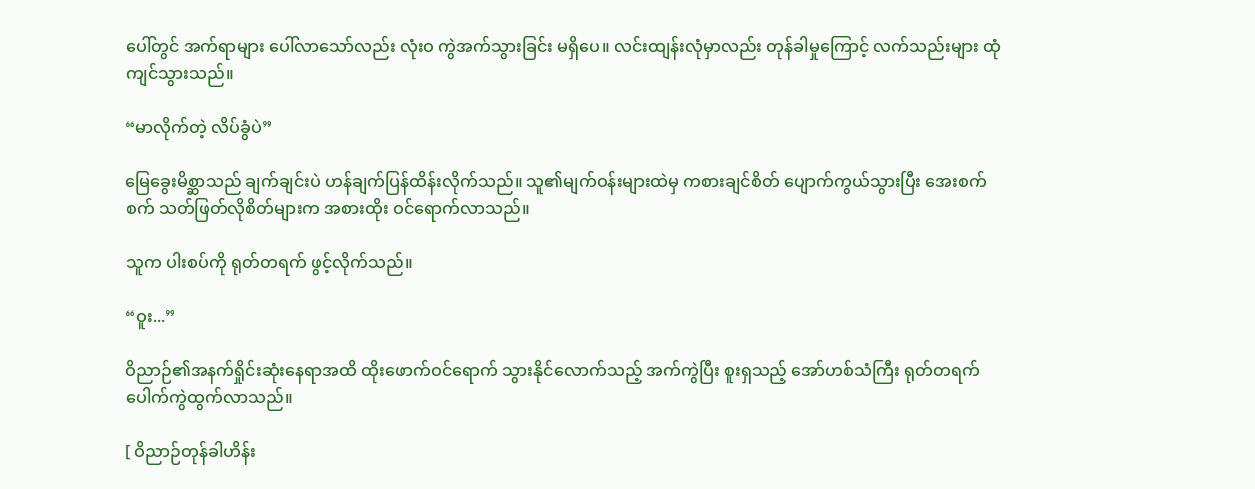ပေါ်တွင် အက်ရာများ ပေါ်လာသော်လည်း လုံးဝ ကွဲအက်သွားခြင်း မရှိပေ။ လင်းထျန်းလုံမှာလည်း တုန်ခါမှုကြောင့် လက်သည်းများ ထုံကျင်သွားသည်။

“မာလိုက်တဲ့ လိပ်ခွံပဲ”

မြေခွေးမိစ္ဆာသည် ချက်ချင်းပဲ ဟန်ချက်ပြန်ထိန်းလိုက်သည်။ သူ၏မျက်ဝန်းများထဲမှ ကစားချင်စိတ် ပျောက်ကွယ်သွားပြီး အေးစက်စက် သတ်ဖြတ်လိုစိတ်များက အစားထိုး ဝင်ရောက်လာသည်။

သူက ပါးစပ်ကို ရုတ်တရက် ဖွင့်လိုက်သည်။

“ဝူး...”

ဝိညာဉ်၏အနက်ရှိုင်းဆုံးနေရာအထိ ထိုးဖောက်ဝင်ရောက် သွားနိုင်လောက်သည့် အက်ကွဲပြီး စူးရှသည့် အော်ဟစ်သံကြီး ရုတ်တရက် ပေါက်ကွဲထွက်လာသည်။

[ ဝိညာဉ်တုန်ခါဟိန်း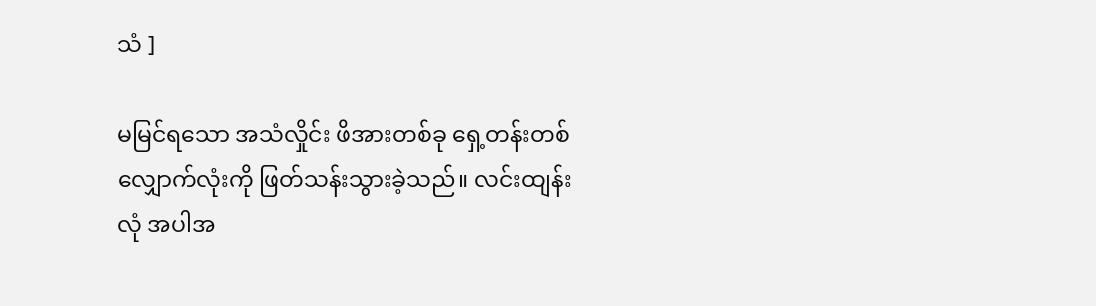သံ ]

မမြင်ရသော အသံလှိုင်း ဖိအားတစ်ခု ရှေ့တန်းတစ်လျှောက်လုံးကို ဖြတ်သန်းသွားခဲ့သည်။ လင်းထျန်းလုံ အပါအ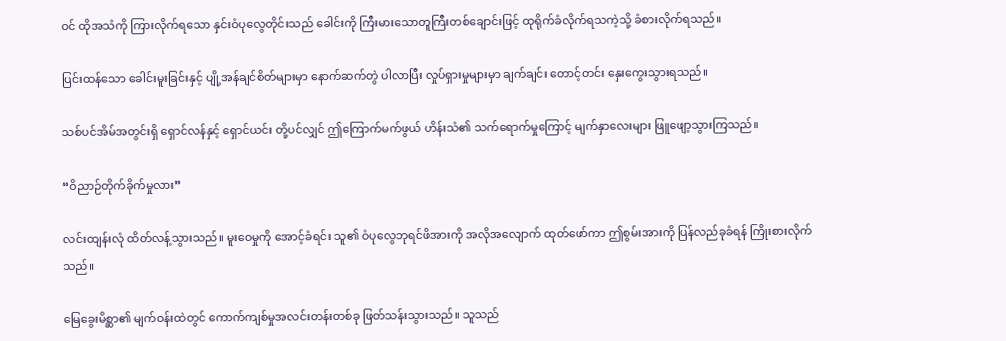ဝင် ထိုအသံကို ကြားလိုက်ရသော နှင်းဝံပုလွေတိုင်းသည် ခေါင်းကို ကြီးမားသောတူကြီးတစ်ချောင်းဖြင့် ထုရိုက်ခံလိုက်ရသကဲ့သို့ ခံစားလိုက်ရသည်။

ပြင်းထန်သော ခေါင်းမူးခြင်းနှင့် ပျို့အန်ချင်စိတ်များမှာ နောက်ဆက်တွဲ ပါလာပြီး လှုပ်ရှားမှုများမှာ ချက်ချင်း တောင့်တင်း နှေးကွေးသွားရသည်။

သစ်ပင်အိမ်အတွင်းရှိ ရှောင်လန်နှင့် ရှောင်ယင်း တို့ပင်လျှင် ဤကြောက်မက်ဖွယ် ဟိန်းသံ၏ သက်ရောက်မှုကြောင့် မျက်နှာလေးများ ဖြူဖျော့သွားကြသည်။

“ဝိညာဉ်တိုက်ခိုက်မှုလား”

လင်းထျန်းလုံ ထိတ်လန့်သွားသည်။ မူးဝေမှုကို အောင့်ခံရင်း သူ၏ ဝံပုလွေဘုရင်ဖိအားကို အလိုအလျောက် ထုတ်ဖော်ကာ ဤစွမ်းအားကို ပြန်လည်ခုခံရန် ကြိုးစားလိုက်သည်။

မြေခွေးမိစ္ဆာ၏ မျက်ဝန်းထဲတွင် ကောက်ကျစ်မှုအလင်းတန်းတစ်ခု ဖြတ်သန်းသွားသည်။ သူသည်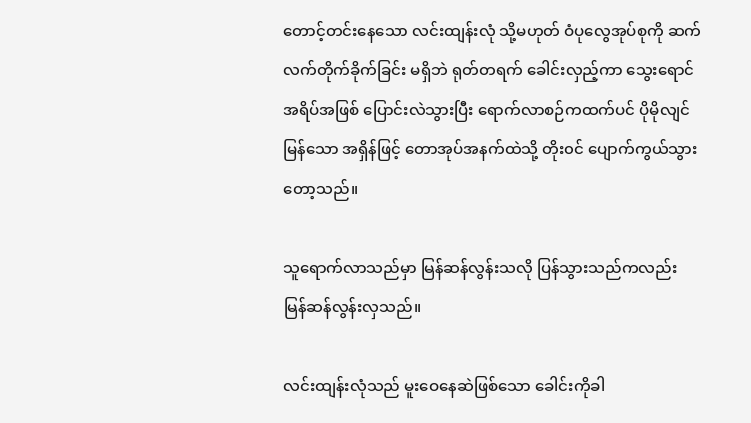တောင့်တင်းနေသော လင်းထျန်းလုံ သို့မဟုတ် ဝံပုလွေအုပ်စုကို ဆက်လက်တိုက်ခိုက်ခြင်း မရှိဘဲ ရုတ်တရက် ခေါင်းလှည့်ကာ သွေးရောင်အရိပ်အဖြစ် ပြောင်းလဲသွားပြီး ရောက်လာစဉ်ကထက်ပင် ပိုမိုလျင်မြန်သော အရှိန်ဖြင့် တောအုပ်အနက်ထဲသို့ တိုး၀င် ပျောက်ကွယ်သွားတော့သည်။

သူရောက်လာသည်မှာ မြန်ဆန်လွန်းသလို ပြန်သွားသည်ကလည်း မြန်ဆန်လွန်းလှသည်။

လင်းထျန်းလုံသည် မူးဝေနေဆဲဖြစ်သော ခေါင်းကိုခါ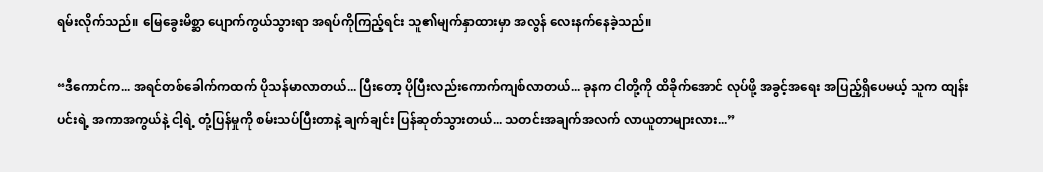ရမ်းလိုက်သည်။ မြေခွေးမိစ္ဆာ ပျောက်ကွယ်သွားရာ အရပ်ကိုကြည့်ရင်း သူ၏မျက်နှာထားမှာ အလွန် လေးနက်နေခဲ့သည်။

“ဒီကောင်က... အရင်တစ်ခေါက်ကထက် ပိုသန်မာလာတယ်... ပြီးတော့ ပိုပြီးလည်းကောက်ကျစ်လာတယ်... ခုနက ငါတို့ကို ထိခိုက်အောင် လုပ်ဖို့ အခွင့်အရေး အပြည့်ရှိပေမယ့် သူက ထျန်းပင်းရဲ့ အကာအကွယ်နဲ့ ငါ့ရဲ့ တုံ့ပြန်မှုကို စမ်းသပ်ပြီးတာနဲ့ ချက်ချင်း ပြန်ဆုတ်သွားတယ်... သတင်းအချက်အလက် လာယူတာများလား...”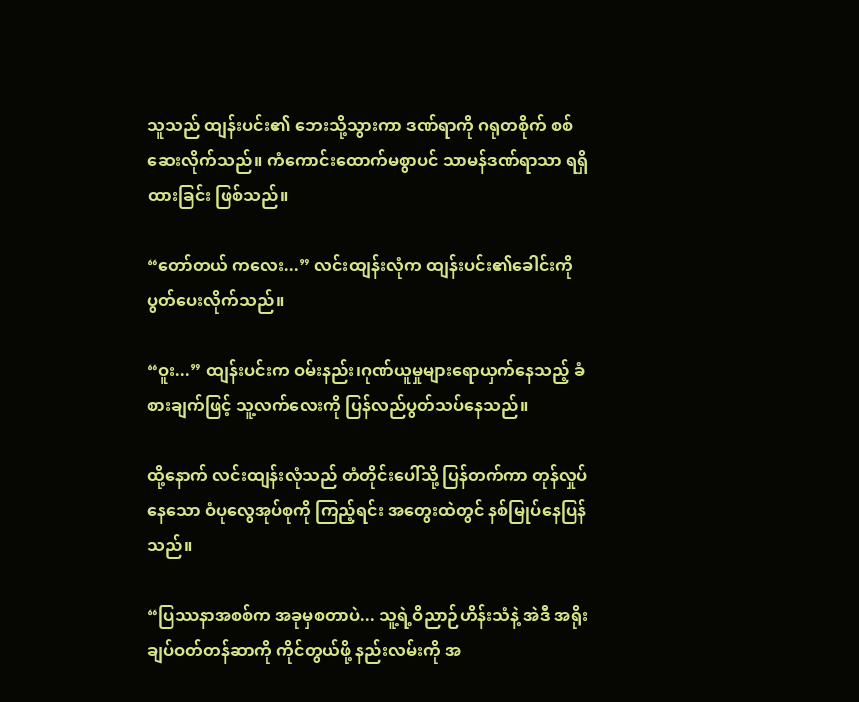သူသည် ထျန်းပင်း၏ ဘေးသို့သွားကာ ဒဏ်ရာကို ဂရုတစိုက် စစ်ဆေးလိုက်သည်။ ကံကောင်းထောက်မစွာပင် သာမန်ဒဏ်ရာသာ ရရှိထားခြင်း ဖြစ်သည်။

“တော်တယ် ကလေး...” လင်းထျန်းလုံက ထျန်းပင်း၏ခေါင်းကို ပွတ်ပေးလိုက်သည်။

“ဝူး...” ထျန်းပင်းက ဝမ်းနည်း၊ဂုဏ်ယူမှုများရောယှက်နေသည့် ခံစားချက်ဖြင့် သူ့လက်လေးကို ပြန်လည်ပွတ်သပ်နေသည်။

ထို့‌နောက် လင်းထျန်းလုံသည် တံတိုင်းပေါ်သို့ ပြန်တက်ကာ တုန်လှုပ်နေသော ဝံပုလွေအုပ်စုကို ကြည့်ရင်း အတွေးထဲတွင် နစ်မြုပ်နေပြန်သည်။

“ပြဿနာအစစ်က အခုမှစတာပဲ... သူ့ရဲ့ဝိညာဉ်ဟိန်းသံနဲ့ အဲဒီ အရိုးချပ်ဝတ်တန်ဆာကို ကိုင်တွယ်ဖို့ နည်းလမ်းကို အ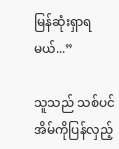မြန်ဆုံးရှာရမယ်...”

သူသည် သစ်ပင်အိမ်ကိုပြန်လှည့်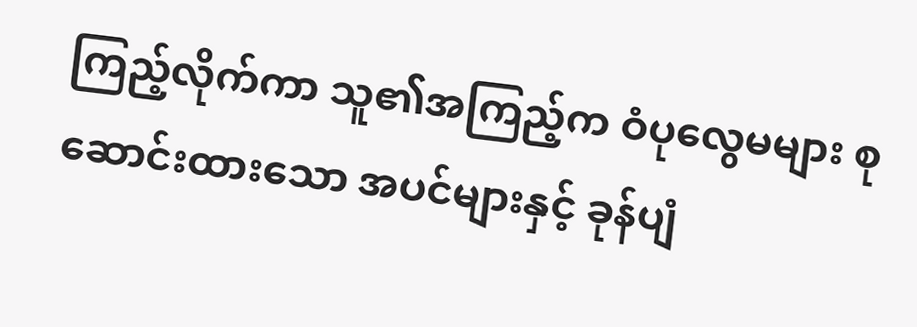ကြည့်လိုက်ကာ သူ၏အကြည့်က ဝံပုလွေမများ စုဆောင်းထားသော အပင်များနှင့် ခုန်ပျံ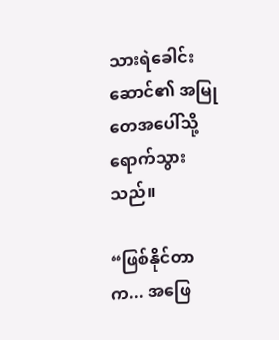သားရဲခေါင်းဆောင်၏ အမြုတေအပေါ်သို့ ရောက်သွားသည်။

“ဖြစ်နိုင်တာက... အဖြေ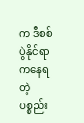က ဒီစစ်ပွဲနိုင်ရာကနေရတဲ့ ပစ္စည်း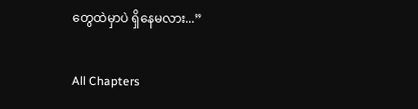တွေထဲမှာပဲ ရှိနေမလား...”

All Chapters